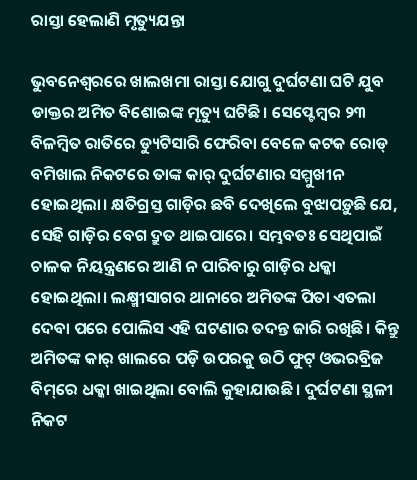ରାସ୍ତା ହେଲାଣି ମୃତ୍ୟୁଯନ୍ତା

ଭୁବନେଶ୍ୱରରେ ଖାଲଖମା ରାସ୍ତା ଯୋଗୁ ଦୁର୍ଘଟଣା ଘଟି ଯୁବ ଡାକ୍ତର ଅମିତ ବିଶୋଇଙ୍କ ମୃତ୍ୟୁ ଘଟିଛି। ସେପ୍ଟେମ୍ବର ୨୩ ବିଳମ୍ବିତ ରାତିରେ ଡ୍ୟୁଟିସାରି ଫେରିବା ବେଳେ କଟକ ରୋଡ୍‌ ବମିଖାଲ ନିକଟରେ ତାଙ୍କ କାର୍‌ ଦୁର୍ଘଟଣାର ସମ୍ମୁଖୀନ ହୋଇଥିଲା। କ୍ଷତିଗ୍ରସ୍ତ ଗାଡ଼ିର ଛବି ଦେଖିଲେ ବୁଝାପଡ଼ୁଛି ଯେ, ସେହି ଗାଡ଼ିର ବେଗ ଦ୍ରୁତ ଥାଇପାରେ। ସମ୍ଭବତଃ ସେଥିପାଇଁ ଚାଳକ ନିୟନ୍ତ୍ରଣରେ ଆଣି ନ ପାରିବାରୁ ଗାଡ଼ିର ଧକ୍କା ହୋଇଥିଲା। ଲକ୍ଷ୍ମୀସାଗର ଥାନାରେ ଅମିତଙ୍କ ପିତା ଏତଲା ଦେବା ପରେ ପୋଲିସ ଏହି ଘଟଣାର ତଦନ୍ତ ଜାରି ରଖିଛି। କିନ୍ତୁ ଅମିତଙ୍କ କାର୍‌ ଖାଲରେ ପଡ଼ି ଉପରକୁ ଉଠି ଫୁଟ୍‌ ଓଭରବ୍ରିଜ ବିମ୍‌ରେ ଧକ୍କା ଖାଇଥିଲା ବୋଲି କୁହାଯାଉଛି। ଦୁର୍ଘଟଣା ସ୍ଥଳୀ ନିକଟ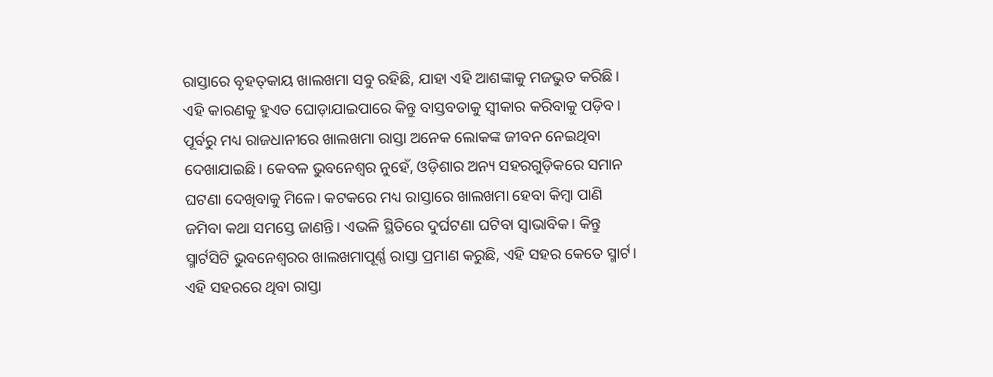ରାସ୍ତାରେ ବୃହତ୍‌କାୟ ଖାଲଖମା ସବୁ ରହିଛି, ଯାହା ଏହି ଆଶଙ୍କାକୁ ମଜଭୁତ କରିଛି। ଏହି କାରଣକୁ ହୁଏତ ଘୋଡ଼ାଯାଇପାରେ କିନ୍ତୁ ବାସ୍ତବତାକୁ ସ୍ବୀକାର କରିବାକୁ ପଡ଼ିବ। ପୂର୍ବରୁ ମଧ୍ୟ ରାଜଧାନୀରେ ଖାଲଖମା ରାସ୍ତା ଅନେକ ଲୋକଙ୍କ ଜୀବନ ନେଇଥିବା ଦେଖାଯାଇଛି। କେବଳ ଭୁବନେଶ୍ୱର ନୁହେଁ, ଓଡ଼ିଶାର ଅନ୍ୟ ସହରଗୁଡ଼ିକରେ ସମାନ ଘଟଣା ଦେଖିବାକୁ ମିଳେ। କଟକରେ ମଧ୍ୟ ରାସ୍ତାରେ ଖାଲଖମା ହେବା କିମ୍ବା ପାଣି ଜମିବା କଥା ସମସ୍ତେ ଜାଣନ୍ତି। ଏଭଳି ସ୍ଥିତିରେ ଦୁର୍ଘଟଣା ଘଟିବା ସ୍ବାଭାବିକ। କିନ୍ତୁ ସ୍ମାର୍ଟସିଟି ଭୁବନେଶ୍ୱରର ଖାଲଖମାପୂର୍ଣ୍ଣ ରାସ୍ତା ପ୍ରମାଣ କରୁଛି, ଏହି ସହର କେତେ ସ୍ମାର୍ଟ। ଏହି ସହରରେ ଥିବା ରାସ୍ତା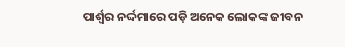ପାର୍ଶ୍ୱର ନର୍ଦ୍ଦମାରେ ପଡ଼ି ଅନେକ ଲୋକଙ୍କ ଜୀବନ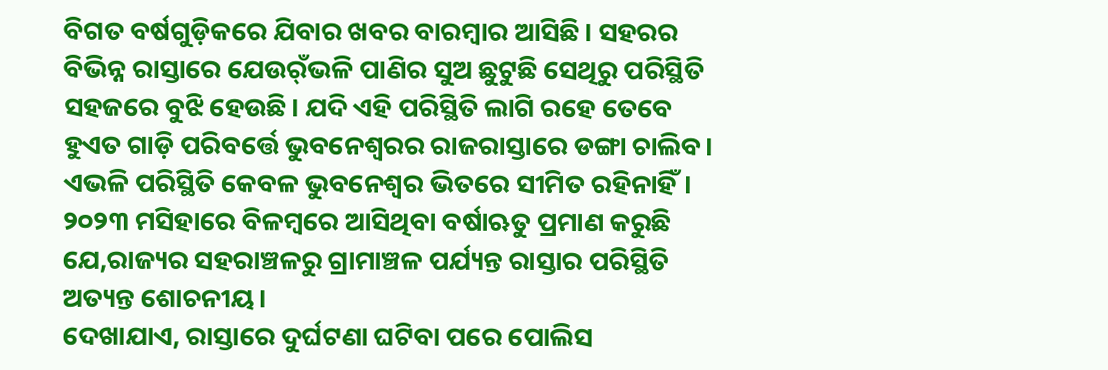ବିଗତ ବର୍ଷଗୁଡ଼ିକରେ ଯିବାର ଖବର ବାରମ୍ବାର ଆସିଛି। ସହରର ବିଭିନ୍ନ ରାସ୍ତାରେ ଯେଉର୍ଁଭଳି ପାଣିର ସୁଅ ଛୁଟୁଛି ସେଥିରୁ ପରିସ୍ଥିତି ସହଜରେ ବୁଝି ହେଉଛି। ଯଦି ଏହି ପରିସ୍ଥିତି ଲାଗି ରହେ ତେବେ ହୁଏତ ଗାଡ଼ି ପରିବର୍ତ୍ତେ ଭୁବନେଶ୍ୱରର ରାଜରାସ୍ତାରେ ଡଙ୍ଗା ଚାଲିବ। ଏଭଳି ପରିସ୍ଥିତି କେବଳ ଭୁବନେଶ୍ୱର ଭିତରେ ସୀମିତ ରହିନାହିଁ। ୨୦୨୩ ମସିହାରେ ବିଳମ୍ବରେ ଆସିଥିବା ବର୍ଷାଋତୁ ପ୍ରମାଣ କରୁଛି ଯେ,ରାଜ୍ୟର ସହରାଞ୍ଚଳରୁ ଗ୍ରାମାଞ୍ଚଳ ପର୍ଯ୍ୟନ୍ତ ରାସ୍ତାର ପରିସ୍ଥିତି ଅତ୍ୟନ୍ତ ଶୋଚନୀୟ।
ଦେଖାଯାଏ, ରାସ୍ତାରେ ଦୁର୍ଘଟଣା ଘଟିବା ପରେ ପୋଲିସ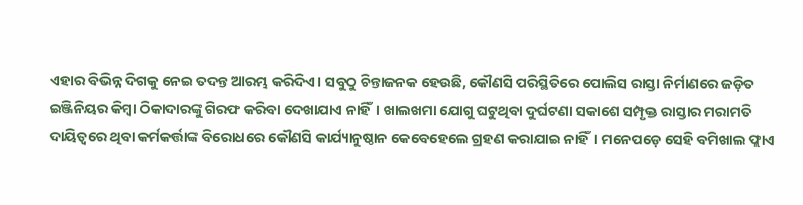ଏହାର ବିଭିନ୍ନ ଦିଗକୁ ନେଇ ତଦନ୍ତ ଆରମ୍ଭ କରିଦିଏ। ସବୁଠୁ ଚିନ୍ତାଜନକ ହେଉଛି, କୌଣସି ପରିସ୍ଥିତିରେ ପୋଲିସ ରାସ୍ତା ନିର୍ମାଣରେ ଜଡ଼ିତ ଇଞ୍ଜିନିୟର କିମ୍ବା ଠିକାଦାରଙ୍କୁ ଗିରଫ କରିବା ଦେଖାଯାଏ ନାହିଁ। ଖାଲଖମା ଯୋଗୁ ଘଟୁଥିବା ଦୁର୍ଘଟଣା ସକାଶେ ସମ୍ପୃକ୍ତ ରାସ୍ତାର ମରାମତି ଦାୟିତ୍ୱରେ ଥିବା କର୍ମକର୍ତ୍ତାଙ୍କ ବିରୋଧରେ କୌଣସି କାର୍ଯ୍ୟାନୁଷ୍ଠାନ କେବେହେଲେ ଗ୍ରହଣ କରାଯାଇ ନାହିଁ। ମନେପଡ଼େ ସେହି ବମିଖାଲ ଫ୍ଲାଏ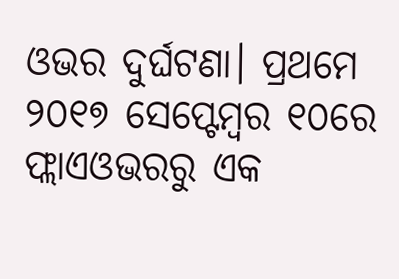ଓଭର ଦୁର୍ଘଟଣା। ପ୍ରଥମେ ୨୦୧୭ ସେପ୍ଟେମ୍ବର ୧୦ରେ ଫ୍ଲାଏଓଭରରୁ ଏକ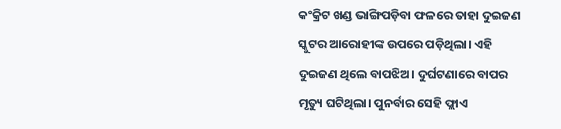କଂକ୍ରିଟ ଖଣ୍ଡ ଭାଙ୍ଗିପଡ଼ିବା ଫଳରେ ତାହା ଦୁଇଜଣ ସ୍କୁଟର ଆରୋହୀଙ୍କ ଉପରେ ପଡ଼ିଥିଲା। ଏହି ଦୁଇଜଣ ଥିଲେ ବାପଝିଅ। ଦୁର୍ଘଟଣାରେ ବାପର ମୃତ୍ୟୁ ଘଟିଥିଲା। ପୁନର୍ବାର ସେହି ଫ୍ଲାଏ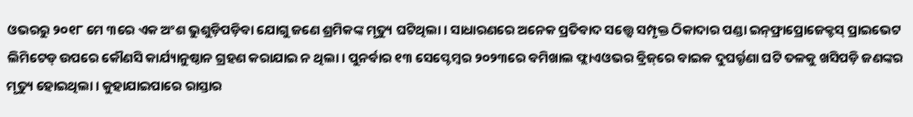ଓଭରରୁ ୨୦୧୮ ମେ ୩ରେ ଏକ ଅଂଶ ଭୁଶୁଡ଼ିପଡ଼ିବା ଯୋଗୁ ଜଣେ ଶ୍ରମିକଙ୍କ ମୃତ୍ୟୁ ଘଟିଥିଲା। ସାଧାରଣରେ ଅନେକ ପ୍ରତିବାଦ ସତ୍ତ୍ୱେ ସମ୍ପୃକ୍ତ ଠିକାଦାର ପଣ୍ଡା ଇନ୍‌ଫ୍ରାପ୍ରୋଜେକ୍ଟସ୍‌ ପ୍ରାଇଭେଟ ଲିମିଟେଡ୍‌ ଉପରେ କୌଣସି କାର୍ଯ୍ୟାନୁଷ୍ଠାନ ଗ୍ରହଣ କରାଯାଇ ନ ଥିଲା। ପୁନର୍ବାର ୧୩ ସେପ୍ଟେମ୍ବର ୨୦୨୩ରେ ବମିଖାଲ ଫ୍ଲାଏଓଭର ବ୍ରିଜ୍‌ରେ ବାଇକ ଦୁଘର୍ର୍ଟଣା ଘଟି ତଳକୁ ଖସିପଡ଼ି ଜଣଙ୍କର ମୃତ୍ୟୁ ହୋଇଥିଲା। କୁହାଯାଇପାରେ ରାସ୍ତାର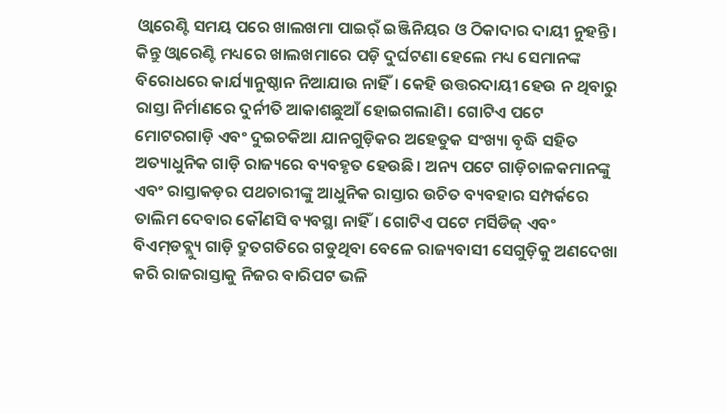ଓ୍ବାରେଣ୍ଟି ସମୟ ପରେ ଖାଲଖମା ପାଇର୍ଁ ଇଞ୍ଜିନିୟର ଓ ଠିକାଦାର ଦାୟୀ ନୁହନ୍ତି। କିନ୍ତୁ ଓ୍ବାରେଣ୍ଟି ମଧ୍ୟରେ ଖାଲଖମାରେ ପଡ଼ି ଦୁର୍ଘଟଣା ହେଲେ ମଧ୍ୟ ସେମାନଙ୍କ ବିରୋଧରେ କାର୍ଯ୍ୟାନୁଷ୍ଠାନ ନିଆଯାଉ ନାହିଁ। କେହି ଉତ୍ତରଦାୟୀ ହେଉ ନ ଥିବାରୁ ରାସ୍ତା ନିର୍ମାଣରେ ଦୁର୍ନୀତି ଆକାଶଛୁଆଁ ହୋଇଗଲାଣି। ଗୋଟିଏ ପଟେ ମୋଟରଗାଡ଼ି ଏବଂ ଦୁଇଚକିଆ ଯାନଗୁଡ଼ିକର ଅହେତୁକ ସଂଖ୍ୟା ବୃଦ୍ଧି ସହିତ ଅତ୍ୟାଧୁନିକ ଗାଡ଼ି ରାଜ୍ୟରେ ବ୍ୟବହୃତ ହେଉଛି। ଅନ୍ୟ ପଟେ ଗାଡ଼ିଚାଳକମାନଙ୍କୁ ଏବଂ ରାସ୍ତାକଡ଼ର ପଥଚାରୀଙ୍କୁ ଆଧୁନିକ ରାସ୍ତାର ଉଚିତ ବ୍ୟବହାର ସମ୍ପର୍କରେ ତାଲିମ ଦେବାର କୌଣସି ବ୍ୟବସ୍ଥା ନାହିଁ। ଗୋଟିଏ ପଟେ ମର୍ସିଡିଜ୍‌ ଏବଂ ବିଏମ୍‌ଡବ୍ଲ୍ୟୁ ଗାଡ଼ି ଦ୍ରୁତଗତିରେ ଗଡୁଥିବା ବେଳେ ରାଜ୍ୟବାସୀ ସେଗୁଡ଼ିକୁ ଅଣଦେଖା କରି ରାଜରାସ୍ତାକୁ ନିଜର ବାରିପଟ ଭଳି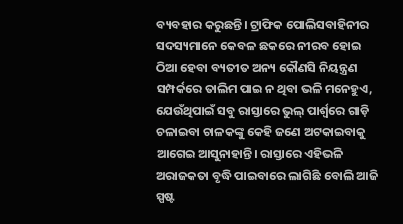ବ୍ୟବହାର କରୁଛନ୍ତି। ଟ୍ରାଫିକ ପୋଲିସବାହିନୀର ସଦସ୍ୟମାନେ କେବଳ ଛକରେ ନୀରବ ହୋଇ ଠିଆ ହେବା ବ୍ୟତୀତ ଅନ୍ୟ କୌଣସି ନିୟନ୍ତ୍ରଣ ସମ୍ପର୍କରେ ତାଲିମ ପାଇ ନ ଥିବା ଭଳି ମନେହୁଏ, ଯେଉଁଥିପାଇଁ ସବୁ ରାସ୍ତାରେ ଭୁଲ୍‌ ପାର୍ଶ୍ୱରେ ଗାଡ଼ି ଚଳାଇବା ଚାଳକଙ୍କୁ କେହି ଜଣେ ଅଟକାଇବାକୁ ଆଗେଇ ଆସୁନାହାନ୍ତି। ରାସ୍ତାରେ ଏହିଭଳି ଅରାଜକତା ବୃଦ୍ଧି ପାଇବାରେ ଲାଗିଛି ବୋଲି ଆଜି ସ୍ପଷ୍ଟ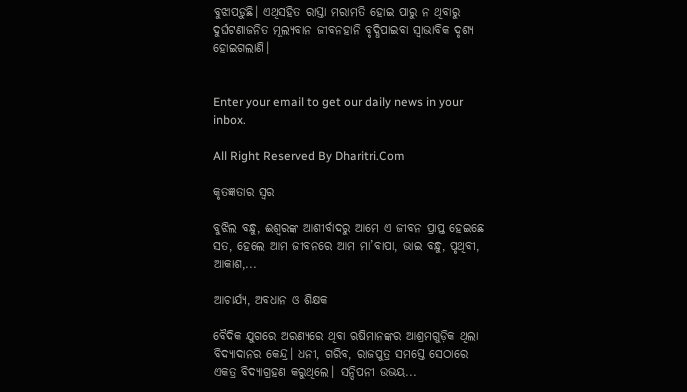ବୁଝାପଡ଼ୁଛି। ଏଥିସହିତ ରାସ୍ତା ମରାମତି ହୋଇ ପାରୁ ନ ଥିବାରୁ ଦୁର୍ଘଟଣାଜନିତ ମୂଲ୍ୟବାନ ଜୀବନହାନି ବୃଦ୍ଧିପାଇବା ସ୍ବାଭାବିକ ଦୃଶ୍ୟ ହୋଇଗଲାଣି।


Enter your email to get our daily news in your inbox.

All Right Reserved By Dharitri.Com

କୃତଜ୍ଞତାର ସ୍ବର

ବୁଝିଲ ବନ୍ଧୁ, ଈଶ୍ବରଙ୍କ ଆଶୀର୍ବାଦରୁ ଆମେ ଏ ଜୀବନ ପ୍ରାପ୍ତ ହେଇଛେ ସତ, ହେଲେ ଆମ ଜୀବନରେ ଆମ ମା’ବାପା, ଭାଇ ବନ୍ଧୁ, ପୃଥିବୀ, ଆକାଶ,...

ଆଚାର୍ଯ୍ୟ, ଅବଧାନ ଓ ଶିକ୍ଷକ

ବୈଦିକ ଯୁଗରେ ଅରଣ୍ୟରେ ଥିବା ଋଷିମାନଙ୍କର ଆଶ୍ରମଗୁଡ଼ିକ ଥିଲା ବିଦ୍ୟାଦାନର କେନ୍ଦ୍ର। ଧନୀ, ଗରିବ, ରାଜପୁତ୍ର ସମସ୍ତେ ସେଠାରେ ଏକତ୍ର ବିଦ୍ୟାଗ୍ରହଣ କରୁଥିଲେ। ସନ୍ଦିପନୀ ଉଭୟ...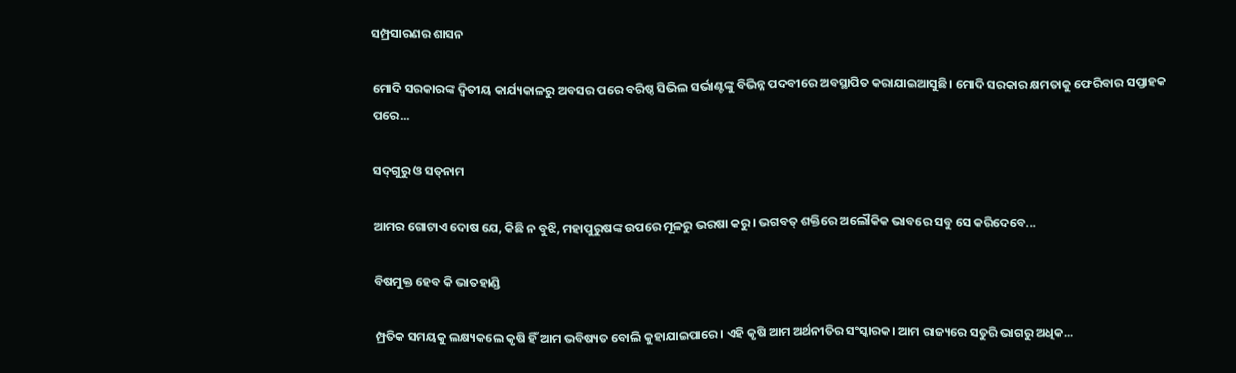ସମ୍ପ୍ରସାରଣର ଶାସନ

ମୋଦି ସରକାରଙ୍କ ଦ୍ୱିତୀୟ କାର୍ଯ୍ୟକାଳରୁ ଅବସର ପରେ ବରିଷ୍ଠ ସିଭିଲ ସର୍ଭାଣ୍ଟଙ୍କୁ ବିଭିନ୍ନ ପଦବୀରେ ଅବସ୍ଥାପିତ କରାଯାଇଆସୁଛି। ମୋଦି ସରକାର କ୍ଷମତାକୁ ଫେରିବାର ସପ୍ତାହକ ପରେ...

ସଦ୍‌ଗୁରୁ ଓ ସତ୍‌ନାମ

ଆମର ଗୋଟାଏ ଦୋଷ ଯେ, କିଛି ନ ବୁଝି, ମହାପୁରୁଷଙ୍କ ଉପରେ ମୂଳରୁ ଭରଷା କରୁ। ଭଗବତ୍‌ ଶକ୍ତିରେ ଅଲୌକିକ ଭାବରେ ସବୁ ସେ କରିଦେବେ...

ବିଷମୁକ୍ତ ହେବ କି ଭାତହାଣ୍ଡି

ମ୍ପ୍ରତିକ ସମୟକୁ ଲକ୍ଷ୍ୟକଲେ କୃଷି ହିଁ ଆମ ଭବିଷ୍ୟତ ବୋଲି କୁହାଯାଇପାରେ। ଏହି କୃଷି ଆମ ଅର୍ଥନୀତିର ସଂସ୍କାରକ। ଆମ ରାଜ୍ୟରେ ସତୁରି ଭାଗରୁ ଅଧିକ...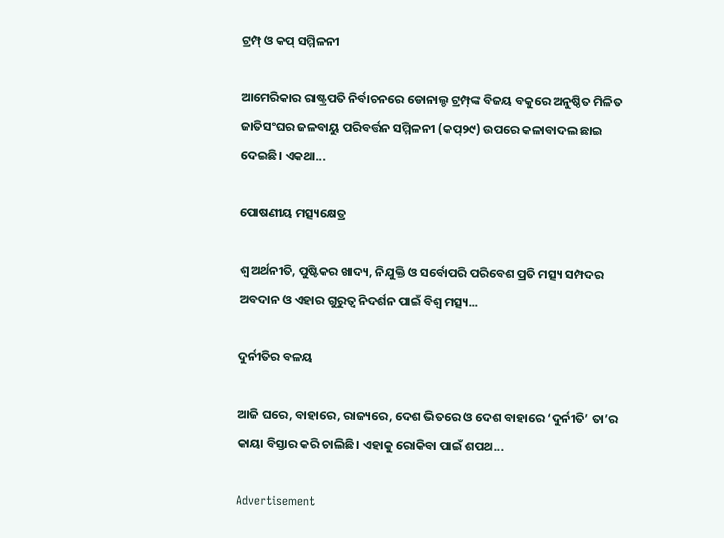ଟ୍ରମ୍ପ୍‌ ଓ କପ୍‌ ସମ୍ମିଳନୀ

ଆମେରିକାର ରାଷ୍ଟ୍ରପତି ନିର୍ବାଚନରେ ଡୋନାଲ୍ଡ ଟ୍ରମ୍ପ୍‌ଙ୍କ ବିଜୟ ବକୁରେ ଅନୁଷ୍ଠିତ ମିଳିତ ଜାତିସଂଘର ଜଳବାୟୁ ପରିବର୍ତ୍ତନ ସମ୍ମିଳନୀ (କପ୍‌୨୯) ଉପରେ କଳାବାଦଲ ଛାଇ ଦେଇଛି। ଏକଥା...

ପୋଷଣୀୟ ମତ୍ସ୍ୟକ୍ଷେତ୍ର

ଶ୍ୱ ଅର୍ଥନୀତି, ପୁଷ୍ଟିକର ଖାଦ୍ୟ, ନିଯୁକ୍ତି ଓ ସର୍ବୋପରି ପରିବେଶ ପ୍ରତି ମତ୍ସ୍ୟ ସମ୍ପଦର ଅବଦାନ ଓ ଏହାର ଗୁରୁତ୍ୱ ନିଦର୍ଶନ ପାଇଁ ବିଶ୍ୱ ମତ୍ସ୍ୟ...

ଦୁର୍ନୀତିର ବଳୟ

ଆଜି ଘରେ, ବାହାରେ, ରାଜ୍ୟରେ, ଦେଶ ଭିତରେ ଓ ଦେଶ ବାହାରେ ‘ଦୁର୍ନୀତି’ ତା’ର କାୟା ବିସ୍ତାର କରି ଚାଲିଛି। ଏହାକୁ ରୋକିବା ପାଇଁ ଶପଥ...

Advertisement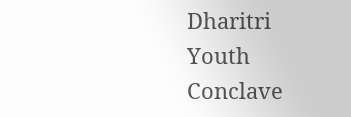Dharitri Youth Conclave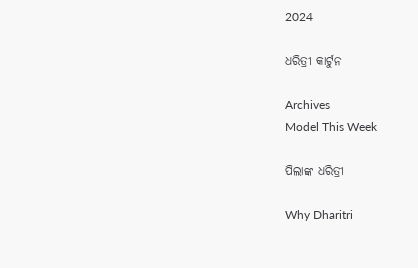2024

ଧରିତ୍ରୀ କାର୍ଟୁନ

Archives
Model This Week

ପିଲାଙ୍କ ଧରିତ୍ରୀ

Why Dharitri